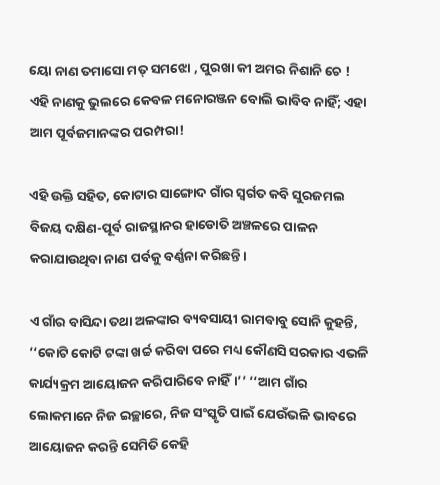ୟୋ ନାଣ ତମାସୋ ମତ୍ ସମଝୋ , ପୁରଖା କୀ ଅମର ନିଶାନି ଚେ !
ଏହି ନାଣକୁ ଭୁଲରେ କେବଳ ମନୋରଞ୍ଜନ ବୋଲି ଭାବିବ ନାହିଁ; ଏହା ଆମ ପୂର୍ବଜମାନଙ୍କର ପରମ୍ପରା!

ଏହି ଉକ୍ତି ସହିତ, କୋଟାର ସାଙ୍ଗୋଦ ଗାଁର ସ୍ୱର୍ଗତ କବି ସୁରଜମଲ ବିଜୟ ଦକ୍ଷିଣ-ପୂର୍ବ ରାଜସ୍ଥାନର ହାଡୋତି ଅଞ୍ଚଳରେ ପାଳନ କରାଯାଉଥିବା ନାଣ ପର୍ବକୁ ବର୍ଣ୍ଣନା କରିଛନ୍ତି।

ଏ ଗାଁର ବାସିନ୍ଦା ତଥା ଅଳଙ୍କାର ବ୍ୟବସାୟୀ ରାମବାବୁ ସୋନି କୁହନ୍ତି, ‘‘କୋଟି କୋଟି ଟଙ୍କା ଖର୍ଚ୍ଚ କରିବା ପରେ ମଧ୍ୟ କୌଣସି ସରକାର ଏଭଳି କାର୍ଯ୍ୟକ୍ରମ ଆୟୋଜନ କରିପାରିବେ ନାହିଁ।’’ ‘‘ଆମ ଗାଁର ଲୋକମାନେ ନିଜ ଇଚ୍ଛାରେ, ନିଜ ସଂସ୍କୃତି ପାଇଁ ଯେଉଁଭଳି ଭାବରେ ଆୟୋଜନ କରନ୍ତି ସେମିତି କେହି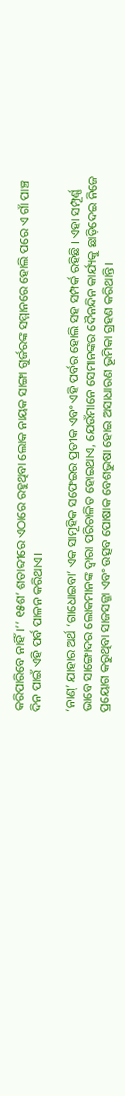କରିପାରିବେ ନାହିଁ।’’ ୧୫ଶ’ ଶତାବ୍ଦୀରେ ଏଠାରେ ରହୁଥିବା ଲୋକ ନାୟକ ସାଙ୍ଗା ଗୁର୍ଜରଙ୍କ ସମ୍ମାନରେ ହୋଲି ପରେ ଏ ଗାଁ ପାଞ୍ଚ ଦିନ ପାଇଁ ଏହି ପର୍ବ ପାଳନ କରିଥାଏ।

‘ନାଣ୍‌’ ଯାହାର ଅର୍ଥ ‘ଗାଧୋଇବା’ ଏକ ସାମୂହିକ ସଫେଇର ପ୍ରତୀକ ଏବଂ ଏହି ପର୍ବର ହୋଲି ସହ ସମ୍ପର୍କ ରହିଛି । ଏହା ସମ୍ପୂର୍ଣ୍ଣ ଭାବେ ସାଙ୍ଗୋଦର ଲୋକମାନଙ୍କ ଦ୍ୱାରା ପରିଚାଳିତ ହୋଇଥାଏ, ଯେଉଁମାନେ ସେମାନଙ୍କର ଦୈନନ୍ଦିନ କାର୍ଯ୍ୟକୁ ଛାଡ଼ିଦେଇ ନିଜେ ପ୍ରୟୋଗ କରୁଥିବା ସାଜସଜ୍ଜା ଏବଂ ଉତ୍ସବ ପୋଷାକ ବେଶଭୁଷା ହୋଇ ଅସାଧାରଣ ଭୂମିକା ଗ୍ରହଣ କରିଥାନ୍ତି।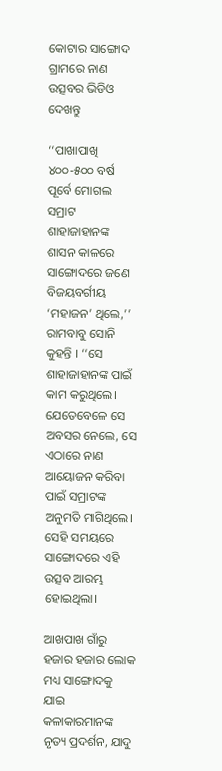କୋଟାର ସାଙ୍ଗୋଦ ଗ୍ରାମରେ ନାଣ ଉତ୍ସବର ଭିଡିଓ ଦେଖନ୍ତୁ

‘‘ପାଖାପାଖି ୪୦୦-୫୦୦ ବର୍ଷ ପୂର୍ବେ ମୋଗଲ ସମ୍ରାଟ ଶାହାଜାହାନଙ୍କ ଶାସନ କାଳରେ ସାଙ୍ଗୋଦରେ ଜଣେ ବିଜୟବର୍ଗୀୟ ‘ମହାଜନ’ ଥିଲେ,’’ ରାମବାବୁ ସୋନି କୁହନ୍ତି । ‘‘ସେ ଶାହାଜାହାନଙ୍କ ପାଇଁ କାମ କରୁଥିଲେ। ଯେତେବେଳେ ସେ ଅବସର ନେଲେ, ସେ ଏଠାରେ ନାଣ ଆୟୋଜନ କରିବା ପାଇଁ ସମ୍ରାଟଙ୍କ ଅନୁମତି ମାଗିଥିଲେ। ସେହି ସମୟରେ ସାଙ୍ଗୋଦରେ ଏହି ଉତ୍ସବ ଆରମ୍ଭ ହୋଇଥିଲା।

ଆଖପାଖ ଗାଁରୁ ହଜାର ହଜାର ଲୋକ ମଧ୍ୟ ସାଙ୍ଗୋଦକୁ ଯାଇ କଳାକାରମାନଙ୍କ ନୃତ୍ୟ ପ୍ରଦର୍ଶନ, ଯାଦୁ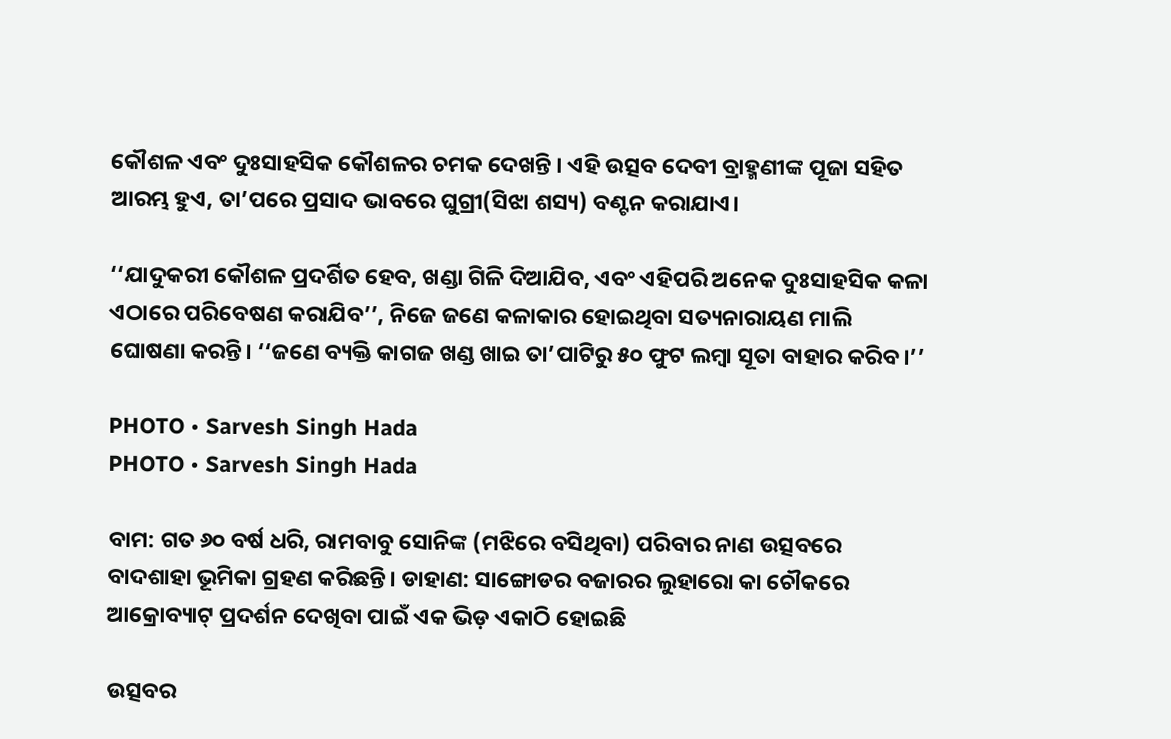କୌଶଳ ଏବଂ ଦୁଃସାହସିକ କୌଶଳର ଚମକ ଦେଖନ୍ତି । ଏହି ଉତ୍ସବ ଦେବୀ ବ୍ରାହ୍ମଣୀଙ୍କ ପୂଜା ସହିତ ଆରମ୍ଭ ହୁଏ, ତା’ପରେ ପ୍ରସାଦ ଭାବରେ ଘୁଗ୍ରୀ(ସିଝା ଶସ୍ୟ) ବଣ୍ଟନ କରାଯାଏ।

‘‘ଯାଦୁକରୀ କୌଶଳ ପ୍ରଦର୍ଶିତ ହେବ, ଖଣ୍ଡା ଗିଳି ଦିଆଯିବ, ଏବଂ ଏହିପରି ଅନେକ ଦୁଃସାହସିକ କଳା ଏଠାରେ ପରିବେଷଣ କରାଯିବ’’, ନିଜେ ଜଣେ କଳାକାର ହୋଇଥିବା ସତ୍ୟନାରାୟଣ ମାଲି ଘୋଷଣା କରନ୍ତି। ‘‘ଜଣେ ବ୍ୟକ୍ତି କାଗଜ ଖଣ୍ଡ ଖାଇ ତା’ପାଟିରୁ ୫୦ ଫୁଟ ଲମ୍ବା ସୂତା ବାହାର କରିବ।’’

PHOTO • Sarvesh Singh Hada
PHOTO • Sarvesh Singh Hada

ବାମ: ଗତ ୬୦ ବର୍ଷ ଧରି, ରାମବାବୁ ସୋନିଙ୍କ (ମଝିରେ ବସିଥିବା) ପରିବାର ନାଣ ଉତ୍ସବରେ ବାଦଶାହା ଭୂମିକା ଗ୍ରହଣ କରିଛନ୍ତି। ଡାହାଣ: ସାଙ୍ଗୋଡର ବଜାରର ଲୁହାରୋ କା ଚୌକରେ ଆକ୍ରୋବ୍ୟାଟ୍ ପ୍ରଦର୍ଶନ ଦେଖିବା ପାଇଁ ଏକ ଭିଡ଼ ଏକାଠି ହୋଇଛି

ଉତ୍ସବର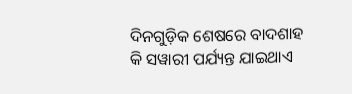ଦିନଗୁଡ଼ିକ ଶେଷରେ ବାଦଶାହ କି ସୱାରୀ ପର୍ଯ୍ୟନ୍ତ ଯାଇଥାଏ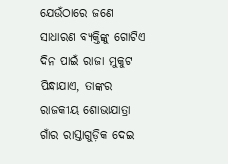ଯେଉଁଠାରେ ଜଣେ ସାଧାରଣ ବ୍ୟକ୍ତିଙ୍କୁ ଗୋଟିଏ ଦିନ ପାଇଁ ରାଜା ମୁକୁଟ ପିନ୍ଧାଯାଏ, ତାଙ୍କର ରାଜକୀୟ ଶୋଭାଯାତ୍ରା ଗାଁର ରାସ୍ତାଗୁଡ଼ିକ ଦେଇ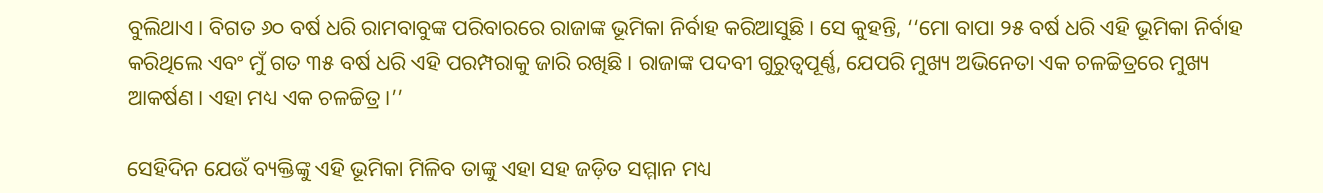ବୁଲିଥାଏ। ବିଗତ ୬୦ ବର୍ଷ ଧରି ରାମବାବୁଙ୍କ ପରିବାରରେ ରାଜାଙ୍କ ଭୂମିକା ନିର୍ବାହ କରିଆସୁଛି । ସେ କୁହନ୍ତି, ‘‘ମୋ ବାପା ୨୫ ବର୍ଷ ଧରି ଏହି ଭୂମିକା ନିର୍ବାହ କରିଥିଲେ ଏବଂ ମୁଁ ଗତ ୩୫ ବର୍ଷ ଧରି ଏହି ପରମ୍ପରାକୁ ଜାରି ରଖିଛି। ରାଜାଙ୍କ ପଦବୀ ଗୁରୁତ୍ୱପୂର୍ଣ୍ଣ, ଯେପରି ମୁଖ୍ୟ ଅଭିନେତା ଏକ ଚଳଚ୍ଚିତ୍ରରେ ମୁଖ୍ୟ ଆକର୍ଷଣ। ଏହା ମଧ୍ୟ ଏକ ଚଳଚ୍ଚିତ୍ର।’’

ସେହିଦିନ ଯେଉଁ ବ୍ୟକ୍ତିଙ୍କୁ ଏହି ଭୂମିକା ମିଳିବ ତାଙ୍କୁ ଏହା ସହ ଜଡ଼ିତ ସମ୍ମାନ ମଧ୍ୟ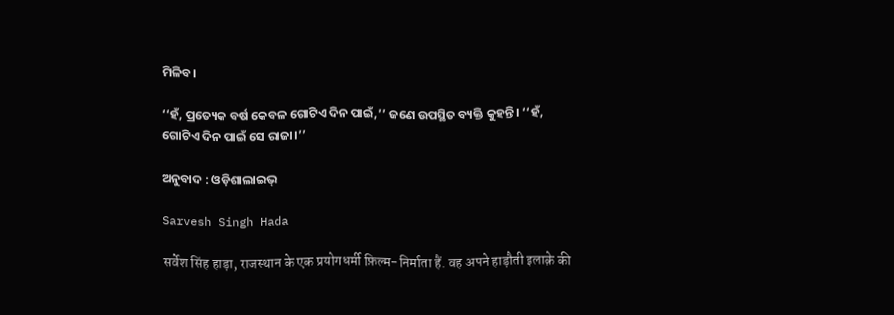ମିଳିବ।

‘‘ହଁ, ପ୍ରତ୍ୟେକ ବର୍ଷ କେବଳ ଗୋଟିଏ ଦିନ ପାଇଁ,’’ ଜଣେ ଉପସ୍ଥିତ ବ୍ୟକ୍ତି କୁହନ୍ତି। ‘‘ହଁ, ଗୋଟିଏ ଦିନ ପାଇଁ ସେ ରାଜା।’’

ଅନୁବାଦ : ଓଡ଼ିଶାଲାଇଭ୍‍

Sarvesh Singh Hada

सर्वेश सिंह हाड़ा, राजस्थान के एक प्रयोगधर्मी फ़िल्म-निर्माता हैं. वह अपने हाड़ौती इलाक़े की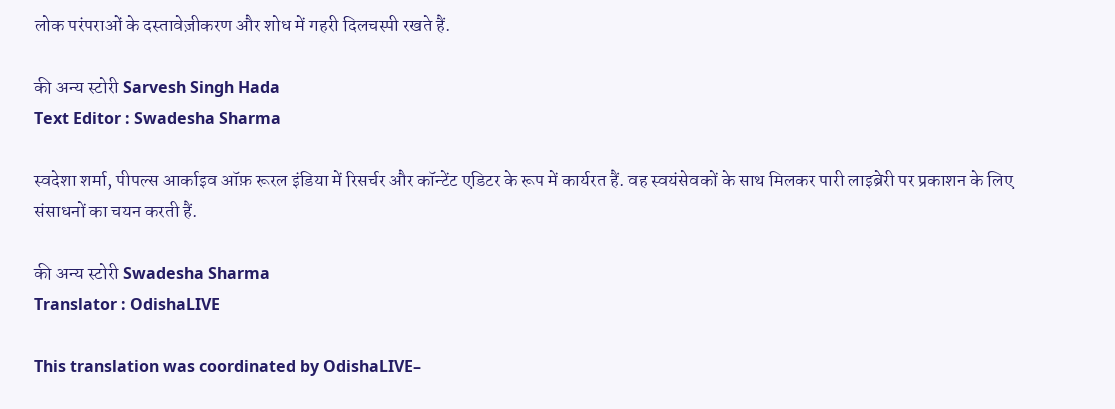लोक परंपराओं के दस्तावेज़ीकरण और शोध में गहरी दिलचस्पी रखते हैं.

की अन्य स्टोरी Sarvesh Singh Hada
Text Editor : Swadesha Sharma

स्वदेशा शर्मा, पीपल्स आर्काइव ऑफ़ रूरल इंडिया में रिसर्चर और कॉन्टेंट एडिटर के रूप में कार्यरत हैं. वह स्वयंसेवकों के साथ मिलकर पारी लाइब्रेरी पर प्रकाशन के लिए संसाधनों का चयन करती हैं.

की अन्य स्टोरी Swadesha Sharma
Translator : OdishaLIVE

This translation was coordinated by OdishaLIVE–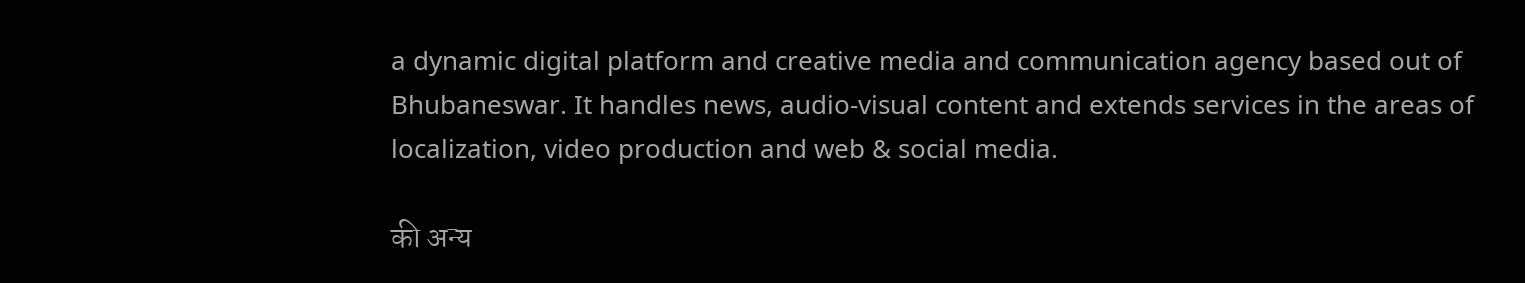a dynamic digital platform and creative media and communication agency based out of Bhubaneswar. It handles news, audio-visual content and extends services in the areas of localization, video production and web & social media.

की अन्य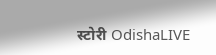स्टोरी OdishaLIVE